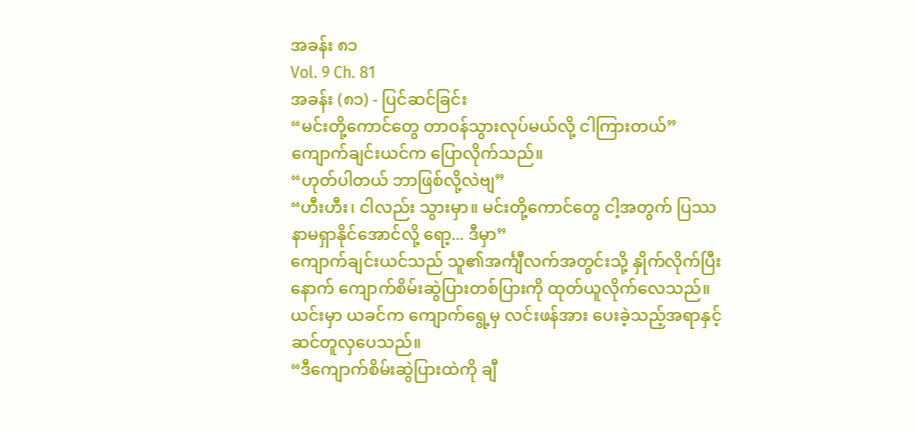အခန်း ၈၁
Vol. 9 Ch. 81
အခန်း (၈၁) - ပြင်ဆင်ခြင်း
“မင်းတို့ကောင်တွေ တာဝန်သွားလုပ်မယ်လို့ ငါကြားတယ်”
ကျောက်ချင်းယင်က ပြောလိုက်သည်။
“ဟုတ်ပါတယ် ဘာဖြစ်လို့လဲဗျ”
“ဟီးဟီး၊ ငါလည်း သွားမှာ။ မင်းတို့ကောင်တွေ ငါ့အတွက် ပြဿနာမရှာနိုင်အောင်လို့ ရော့... ဒီမှာ”
ကျောက်ချင်းယင်သည် သူ၏အင်္ကျီလက်အတွင်းသို့ နှိုက်လိုက်ပြီးနောက် ကျောက်စိမ်းဆွဲပြားတစ်ပြားကို ထုတ်ယူလိုက်လေသည်။
ယင်းမှာ ယခင်က ကျောက်ရွေ့မှ လင်းဖန်အား ပေးခဲ့သည့်အရာနှင့် ဆင်တူလှပေသည်။
“ဒီကျောက်စိမ်းဆွဲပြားထဲကို ချီ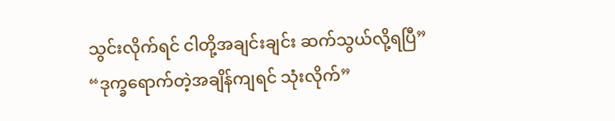သွင်းလိုက်ရင် ငါတို့အချင်းချင်း ဆက်သွယ်လို့ရပြီ”
“ဒုက္ခရောက်တဲ့အချိန်ကျရင် သုံးလိုက်”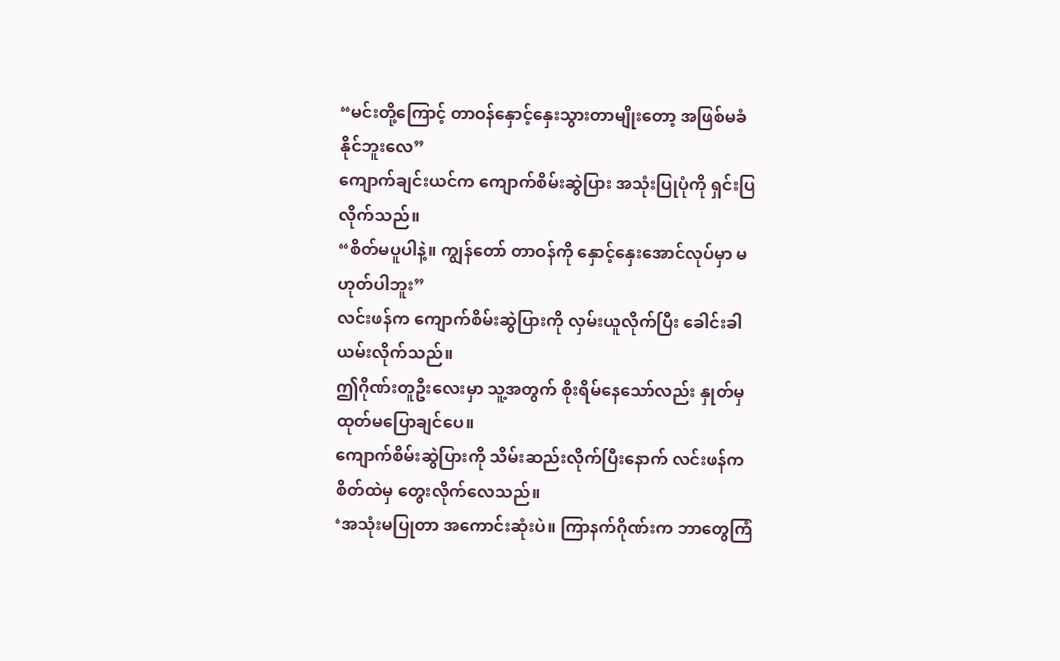“မင်းတို့ကြောင့် တာဝန်နှောင့်နှေးသွားတာမျိုးတော့ အဖြစ်မခံနိုင်ဘူးလေ”
ကျောက်ချင်းယင်က ကျောက်စိမ်းဆွဲပြား အသုံးပြုပုံကို ရှင်းပြလိုက်သည်။
“စိတ်မပူပါနဲ့။ ကျွန်တော် တာဝန်ကို နှောင့်နှေးအောင်လုပ်မှာ မဟုတ်ပါဘူး”
လင်းဖန်က ကျောက်စိမ်းဆွဲပြားကို လှမ်းယူလိုက်ပြီး ခေါင်းခါယမ်းလိုက်သည်။
ဤဂိုဏ်းတူဦးလေးမှာ သူ့အတွက် စိုးရိမ်နေသော်လည်း နှုတ်မှ ထုတ်မပြောချင်ပေ။
ကျောက်စိမ်းဆွဲပြားကို သိမ်းဆည်းလိုက်ပြီးနောက် လင်းဖန်က စိတ်ထဲမှ တွေးလိုက်လေသည်။
‘အသုံးမပြုတာ အကောင်းဆုံးပဲ။ ကြာနက်ဂိုဏ်းက ဘာတွေကြံ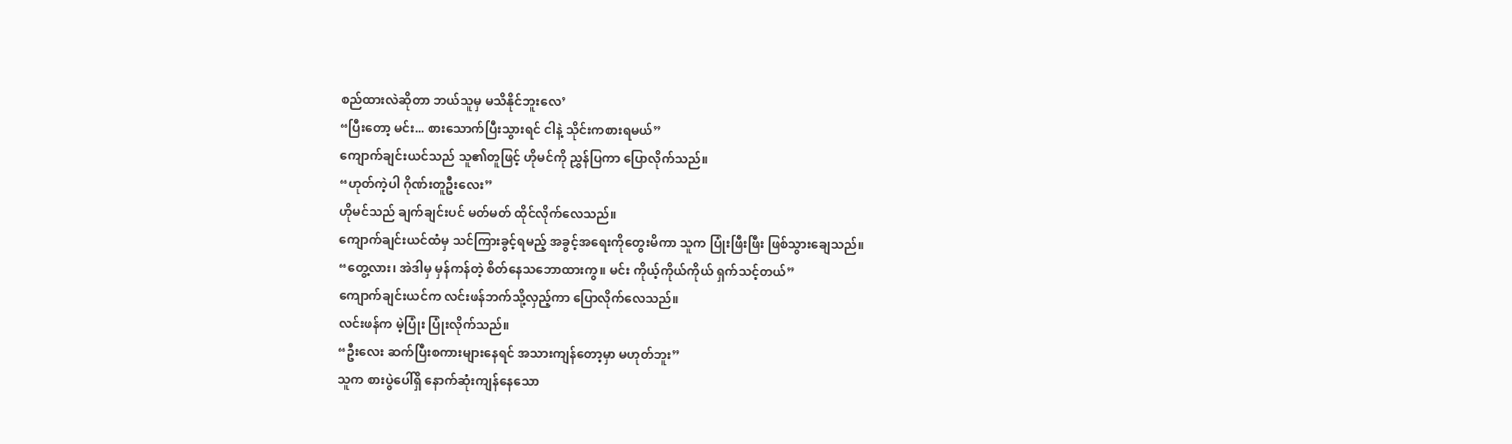စည်ထားလဲဆိုတာ ဘယ်သူမှ မသိနိုင်ဘူးလေ’
“ပြီးတော့ မင်း... စားသောက်ပြီးသွားရင် ငါနဲ့ သိုင်းကစားရမယ်”
ကျောက်ချင်းယင်သည် သူ၏တူဖြင့် ဟိုမင်ကို ညွှန်ပြကာ ပြောလိုက်သည်။
“ဟုတ်ကဲ့ပါ ဂိုဏ်းတူဦးလေး”
ဟိုမင်သည် ချက်ချင်းပင် မတ်မတ် ထိုင်လိုက်လေသည်။
ကျောက်ချင်းယင်ထံမှ သင်ကြားခွင့်ရမည့် အခွင့်အရေးကိုတွေးမိကာ သူက ပြုံးဖြီးဖြီး ဖြစ်သွားချေသည်။
“တွေ့လား၊ အဲဒါမှ မှန်ကန်တဲ့ စိတ်နေသဘောထားကွ။ မင်း ကိုယ့်ကိုယ်ကိုယ် ရှက်သင့်တယ်”
ကျောက်ချင်းယင်က လင်းဖန်ဘက်သို့လှည့်ကာ ပြောလိုက်လေသည်။
လင်းဖန်က မဲ့ပြုံး ပြုံးလိုက်သည်။
“ဦးလေး ဆက်ပြီးစကားများနေရင် အသားကျန်တော့မှာ မဟုတ်ဘူး”
သူက စားပွဲပေါ်ရှိ နောက်ဆုံးကျန်နေသော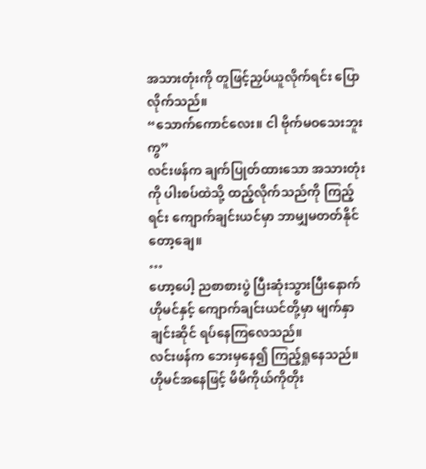အသားတုံးကို တူဖြင့်ညှပ်ယူလိုက်ရင်း ပြောလိုက်သည်။
“သောက်ကောင်လေး။ ငါ ဗိုက်မဝသေးဘူးကွ”
လင်းဖန်က ချက်ပြုတ်ထားသော အသားတုံးကို ပါးစပ်ထဲသို့ ထည့်လိုက်သည်ကို ကြည့်ရင်း ကျောက်ချင်းယင်မှာ ဘာမျှမတတ်နိုင်တော့ချေ။
…
ဟော့ပေါ့ ညစာစားပွဲ ပြီးဆုံးသွားပြီးနောက် ဟိုမင်နှင့် ကျောက်ချင်းယင်တို့မှာ မျက်နှာချင်းဆိုင် ရပ်နေကြလေသည်။
လင်းဖန်က ဘေးမှနေ၍ ကြည့်ရှုနေသည်။
ဟိုမင်အနေဖြင့် မိမိကိုယ်ကိုတိုး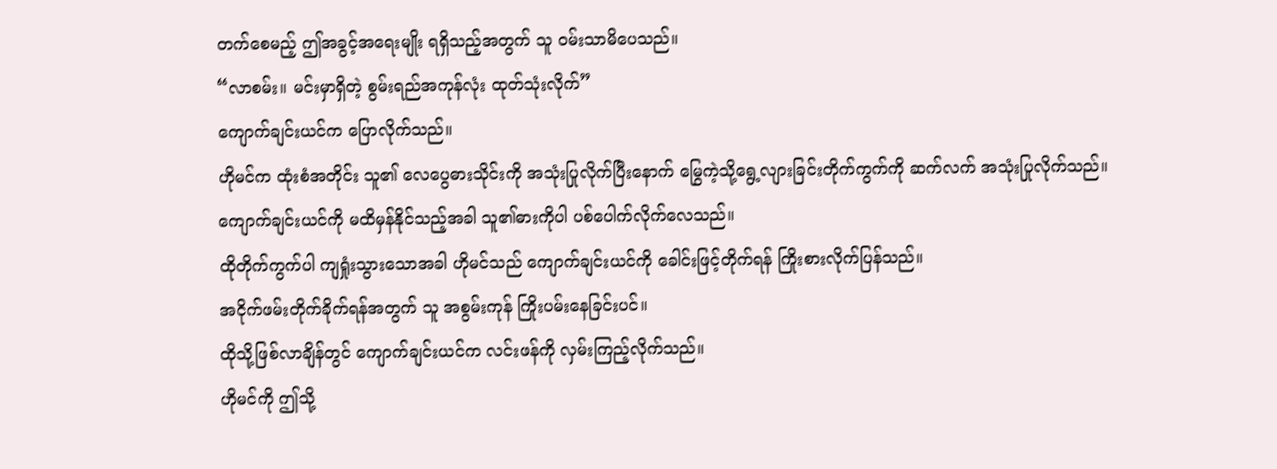တက်စေမည့် ဤအခွင့်အရေးမျိုး ရရှိသည့်အတွက် သူ ဝမ်းသာမိပေသည်။
“လာစမ်း။ မင်းမှာရှိတဲ့ စွမ်းရည်အကုန်လုံး ထုတ်သုံးလိုက်”
ကျောက်ချင်းယင်က ပြောလိုက်သည်။
ဟိုမင်က ထုံးစံအတိုင်း သူ၏ လေပွေဓားသိုင်းကို အသုံးပြုလိုက်ပြီးနောက် မြွေကဲ့သို့ရွေ့လျားခြင်းတိုက်ကွက်ကို ဆက်လက် အသုံးပြုလိုက်သည်။
ကျောက်ချင်းယင်ကို မထိမှန်နိုင်သည့်အခါ သူ၏ဓားကိုပါ ပစ်ပေါက်လိုက်လေသည်။
ထိုတိုက်ကွက်ပါ ကျရှုံးသွားသောအခါ ဟိုမင်သည် ကျောက်ချင်းယင်ကို ခေါင်းဖြင့်တိုက်ရန် ကြိုးစားလိုက်ပြန်သည်။
အငိုက်ဖမ်းတိုက်ခိုက်ရန်အတွက် သူ အစွမ်းကုန် ကြိုးပမ်းနေခြင်းပင်။
ထိုသို့ဖြစ်လာချိန်တွင် ကျောက်ချင်းယင်က လင်းဖန်ကို လှမ်းကြည့်လိုက်သည်။
ဟိုမင်ကို ဤသို့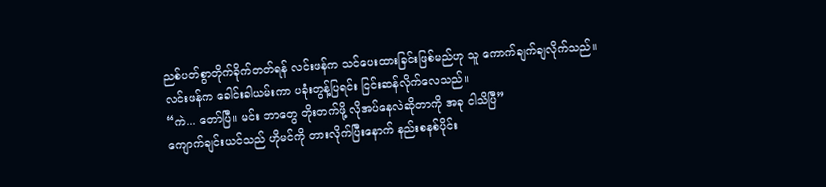ညစ်ပတ်စွာတိုက်ခိုက်တတ်ရန် လင်းဖန်က သင်ပေးထားခြင်းဖြစ်မည်ဟု သူ ကောက်ချက်ချလိုက်သည်။
လင်းဖန်က ခေါင်းခါယမ်းကာ ပခုံးတွန့်ပြရင်း ငြင်းဆန်လိုက်လေသည်။
“ကဲ... တော်ပြီ။ မင်း ဘာတွေ တိုးတက်ဖို့ လိုအပ်နေလဲဆိုတာကို အခု ငါသိပြီ”
ကျောက်ချင်းယင်သည် ဟိုမင်ကို တားလိုက်ပြီးနောက် နည်းစနစ်ပိုင်း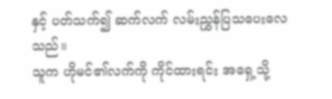နှင့် ပတ်သက်၍ ဆက်လက် လမ်းညွှန်ပြသပေးလေသည်။
သူက ဟိုမင်၏လက်ကို ကိုင်ထားရင်း အရှေ့သို့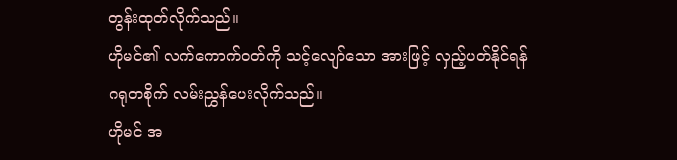တွန်းထုတ်လိုက်သည်။
ဟိုမင်၏ လက်ကောက်ဝတ်ကို သင့်လျော်သော အားဖြင့် လှည့်ပတ်နိုင်ရန် ဂရုတစိုက် လမ်းညွှန်ပေးလိုက်သည်။
ဟိုမင် အ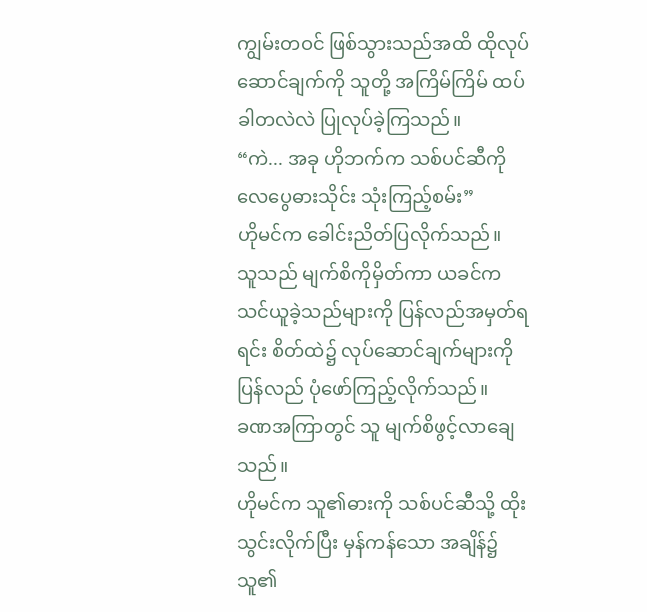ကျွမ်းတဝင် ဖြစ်သွားသည်အထိ ထိုလုပ်ဆောင်ချက်ကို သူတို့ အကြိမ်ကြိမ် ထပ်ခါတလဲလဲ ပြုလုပ်ခဲ့ကြသည်။
“ကဲ... အခု ဟိုဘက်က သစ်ပင်ဆီကို လေပွေဓားသိုင်း သုံးကြည့်စမ်း”
ဟိုမင်က ခေါင်းညိတ်ပြလိုက်သည်။
သူသည် မျက်စိကိုမှိတ်ကာ ယခင်က သင်ယူခဲ့သည်များကို ပြန်လည်အမှတ်ရရင်း စိတ်ထဲ၌ လုပ်ဆောင်ချက်များကို ပြန်လည် ပုံဖော်ကြည့်လိုက်သည်။
ခဏအကြာတွင် သူ မျက်စိဖွင့်လာချေသည်။
ဟိုမင်က သူ၏ဓားကို သစ်ပင်ဆီသို့ ထိုးသွင်းလိုက်ပြီး မှန်ကန်သော အချိန်၌ သူ၏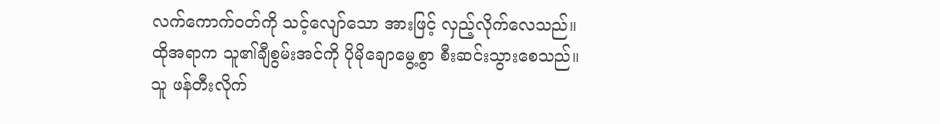လက်ကောက်ဝတ်ကို သင့်လျော်သော အားဖြင့် လှည့်လိုက်လေသည်။
ထိုအရာက သူ၏ချီစွမ်းအင်ကို ပိုမိုချောမွေ့စွာ စီးဆင်းသွားစေသည်။
သူ ဖန်တီးလိုက်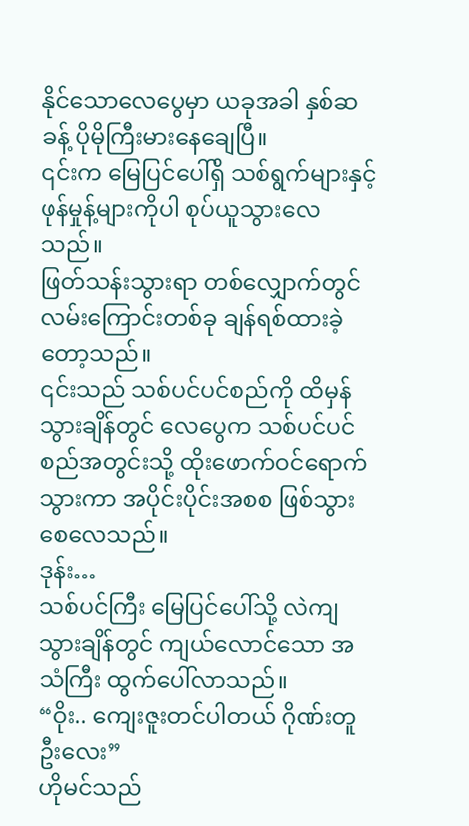နိုင်သောလေပွေမှာ ယခုအခါ နှစ်ဆခန့် ပိုမိုကြီးမားနေချေပြီ။
၎င်းက မြေပြင်ပေါ်ရှိ သစ်ရွက်များနှင့် ဖုန်မှုန့်များကိုပါ စုပ်ယူသွားလေသည်။
ဖြတ်သန်းသွားရာ တစ်လျှောက်တွင် လမ်းကြောင်းတစ်ခု ချန်ရစ်ထားခဲ့တော့သည်။
၎င်းသည် သစ်ပင်ပင်စည်ကို ထိမှန်သွားချိန်တွင် လေပွေက သစ်ပင်ပင်စည်အတွင်းသို့ ထိုးဖောက်ဝင်ရောက်သွားကာ အပိုင်းပိုင်းအစစ ဖြစ်သွားစေလေသည်။
ဒုန်း…
သစ်ပင်ကြီး မြေပြင်ပေါ်သို့ လဲကျသွားချိန်တွင် ကျယ်လောင်သော အသံကြီး ထွက်ပေါ်လာသည်။
“ဝိုး.. ကျေးဇူးတင်ပါတယ် ဂိုဏ်းတူဦးလေး”
ဟိုမင်သည်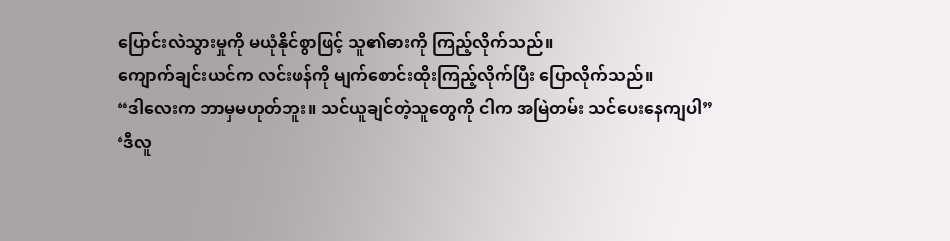ပြောင်းလဲသွားမှုကို မယုံနိုင်စွာဖြင့် သူ၏ဓားကို ကြည့်လိုက်သည်။
ကျောက်ချင်းယင်က လင်းဖန်ကို မျက်စောင်းထိုးကြည့်လိုက်ပြီး ပြောလိုက်သည်။
“ဒါလေးက ဘာမှမဟုတ်ဘူး။ သင်ယူချင်တဲ့သူတွေကို ငါက အမြဲတမ်း သင်ပေးနေကျပါ”
‘ဒီလူ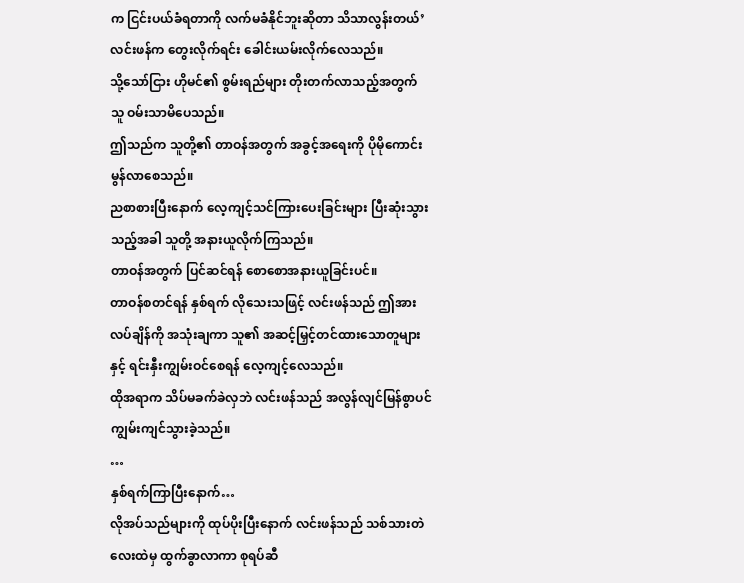က ငြင်းပယ်ခံရတာကို လက်မခံနိုင်ဘူးဆိုတာ သိသာလွန်းတယ်’
လင်းဖန်က တွေးလိုက်ရင်း ခေါင်းယမ်းလိုက်လေသည်။
သို့သော်ငြား ဟိုမင်၏ စွမ်းရည်များ တိုးတက်လာသည့်အတွက် သူ ဝမ်းသာမိပေသည်။
ဤသည်က သူတို့၏ တာဝန်အတွက် အခွင့်အရေးကို ပိုမိုကောင်းမွန်လာစေသည်။
ညစာစားပြီးနောက် လေ့ကျင့်သင်ကြားပေးခြင်းများ ပြီးဆုံးသွားသည့်အခါ သူတို့ အနားယူလိုက်ကြသည်။
တာဝန်အတွက် ပြင်ဆင်ရန် စောစောအနားယူခြင်းပင်။
တာဝန်စတင်ရန် နှစ်ရက် လိုသေးသဖြင့် လင်းဖန်သည် ဤအားလပ်ချိန်ကို အသုံးချကာ သူ၏ အဆင့်မြှင့်တင်ထားသောတူများနှင့် ရင်းနှီးကျွမ်းဝင်စေရန် လေ့ကျင့်လေသည်။
ထိုအရာက သိပ်မခက်ခဲလှဘဲ လင်းဖန်သည် အလွန်လျင်မြန်စွာပင် ကျွမ်းကျင်သွားခဲ့သည်။
…
နှစ်ရက်ကြာပြီးနောက်…
လိုအပ်သည်များကို ထုပ်ပိုးပြီးနောက် လင်းဖန်သည် သစ်သားတဲလေးထဲမှ ထွက်ခွာလာကာ စုရပ်ဆီ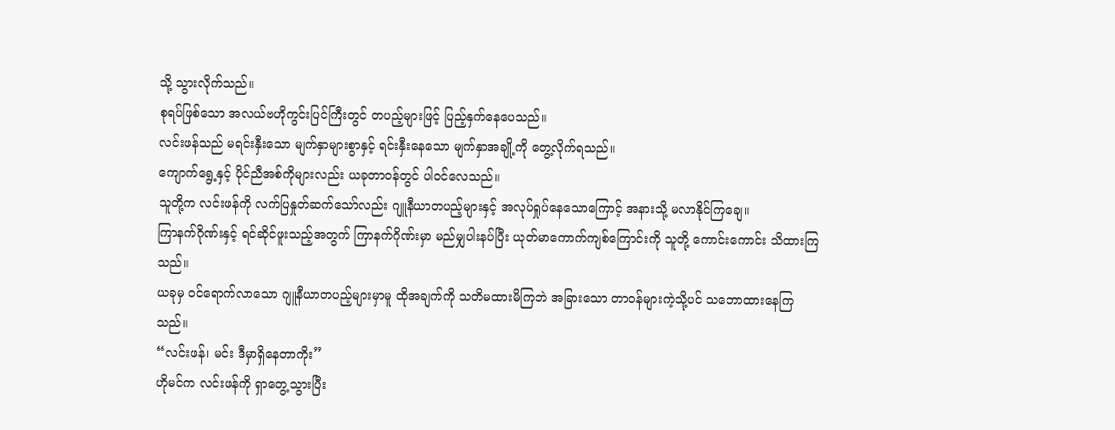သို့ သွားလိုက်သည်။
စုရပ်ဖြစ်သော အလယ်ဗဟိုကွင်းပြင်ကြီးတွင် တပည့်များဖြင့် ပြည့်နှက်နေပေသည်။
လင်းဖန်သည် မရင်းနှီးသော မျက်နှာများစွာနှင့် ရင်းနှီးနေသော မျက်နှာအချို့ကို တွေ့လိုက်ရသည်။
ကျောက်ရွေ့နှင့် ပိုင်ညီအစ်ကိုများလည်း ယခုတာဝန်တွင် ပါဝင်လေသည်။
သူတို့က လင်းဖန်ကို လက်ပြနှုတ်ဆက်သော်လည်း ဂျူနီယာတပည့်များနှင့် အလုပ်ရှုပ်နေသောကြောင့် အနားသို့ မလာနိုင်ကြချေ။
ကြာနက်ဂိုဏ်းနှင့် ရင်ဆိုင်ဖူးသည့်အတွက် ကြာနက်ဂိုဏ်းမှာ မည်မျှပါးနပ်ပြီး ယုတ်မာကောက်ကျစ်ကြောင်းကို သူတို့ ကောင်းကောင်း သိထားကြသည်။
ယခုမှ ဝင်ရောက်လာသော ဂျူနီယာတပည့်များမှာမူ ထိုအချက်ကို သတိမထားမိကြဘဲ အခြားသော တာဝန်များကဲ့သို့ပင် သဘောထားနေကြသည်။
“လင်းဖန်၊ မင်း ဒီမှာရှိနေတာကိုး”
ဟိုမင်က လင်းဖန်ကို ရှာတွေ့သွားပြီး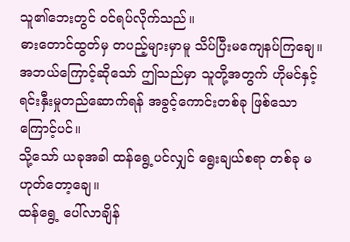သူ၏ဘေးတွင် ဝင်ရပ်လိုက်သည်။
ဓားတောင်ထွတ်မှ တပည့်များမှာမူ သိပ်ပြီးမကျေနပ်ကြချေ။
အဘယ်ကြောင့်ဆိုသော် ဤသည်မှာ သူတို့အတွက် ဟိုမင်နှင့် ရင်းနှီးမှုတည်ဆောက်ရန် အခွင့်ကောင်းတစ်ခု ဖြစ်သောကြောင့်ပင်။
သို့သော် ယခုအခါ ထန်ရွေ့ပင်လျှင် ရွေးချယ်စရာ တစ်ခု မဟုတ်တော့ချေ။
ထန်ရွေ့ ပေါ်လာချိန်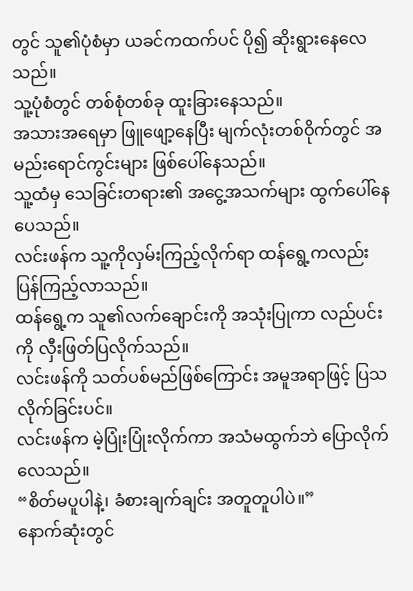တွင် သူ၏ပုံစံမှာ ယခင်ကထက်ပင် ပို၍ ဆိုးရွားနေလေသည်။
သူ့ပုံစံတွင် တစ်စုံတစ်ခု ထူးခြားနေသည်။
အသားအရေမှာ ဖြူဖျော့နေပြီး မျက်လုံးတစ်ဝိုက်တွင် အမည်းရောင်ကွင်းများ ဖြစ်ပေါ်နေသည်။
သူ့ထံမှ သေခြင်းတရား၏ အငွေ့အသက်များ ထွက်ပေါ်နေပေသည်။
လင်းဖန်က သူ့ကိုလှမ်းကြည့်လိုက်ရာ ထန်ရွေ့ကလည်း ပြန်ကြည့်လာသည်။
ထန်ရွေ့က သူ၏လက်ချောင်းကို အသုံးပြုကာ လည်ပင်းကို လှီးဖြတ်ပြလိုက်သည်။
လင်းဖန်ကို သတ်ပစ်မည်ဖြစ်ကြောင်း အမူအရာဖြင့် ပြသလိုက်ခြင်းပင်။
လင်းဖန်က မဲ့ပြုံးပြုံးလိုက်ကာ အသံမထွက်ဘဲ ပြောလိုက်လေသည်။
“စိတ်မပူပါနဲ့၊ ခံစားချက်ချင်း အတူတူပါပဲ။”
နောက်ဆုံးတွင်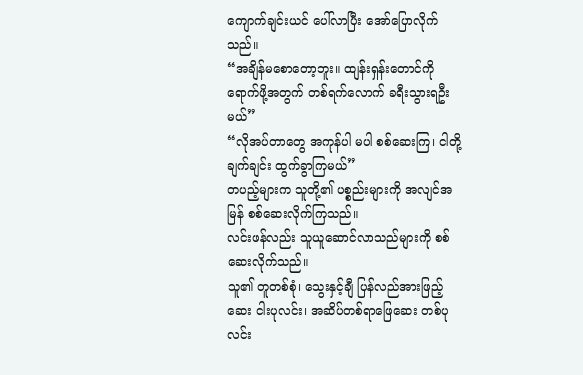ကျောက်ချင်းယင် ပေါ်လာပြီး အော်ပြောလိုက်သည်။
“အချိန်မစောတော့ဘူး။ ထျန်းရှန်းတောင်ကို ရောက်ဖို့အတွက် တစ်ရက်လောက် ခရီးသွားရဦးမယ်”
“လိုအပ်တာတွေ အကုန်ပါ မပါ စစ်ဆေးကြ၊ ငါတို့ ချက်ချင်း ထွက်ခွာကြမယ်”
တပည့်များက သူတို့၏ ပစ္စည်းများကို အလျင်အမြန် စစ်ဆေးလိုက်ကြသည်။
လင်းဖန်လည်း သူယူဆောင်လာသည်များကို စစ်ဆေးလိုက်သည်။
သူ၏ တူတစ်စုံ၊ သွေးနှင့်ချီ ပြန်လည်အားဖြည့်ဆေး ငါးပုလင်း၊ အဆိပ်တစ်ရာဖြေဆေး တစ်ပုလင်း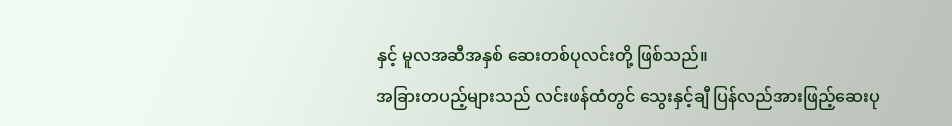နှင့် မူလအဆီအနှစ် ဆေးတစ်ပုလင်းတို့ ဖြစ်သည်။
အခြားတပည့်များသည် လင်းဖန်ထံတွင် သွေးနှင့်ချီ ပြန်လည်အားဖြည့်ဆေးပု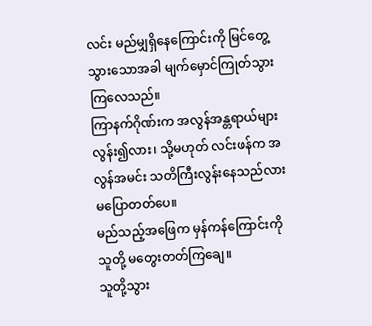လင်း မည်မျှရှိနေကြောင်းကို မြင်တွေ့သွားသောအခါ မျက်မှောင်ကြုတ်သွားကြလေသည်။
ကြာနက်ဂိုဏ်းက အလွန်အန္တရာယ်များလွန်း၍လား၊ သို့မဟုတ် လင်းဖန်က အလွန်အမင်း သတိကြီးလွန်းနေသည်လား မပြောတတ်ပေ။
မည်သည့်အဖြေက မှန်ကန်ကြောင်းကို သူတို့ မတွေးတတ်ကြချေ။
သူတို့သွား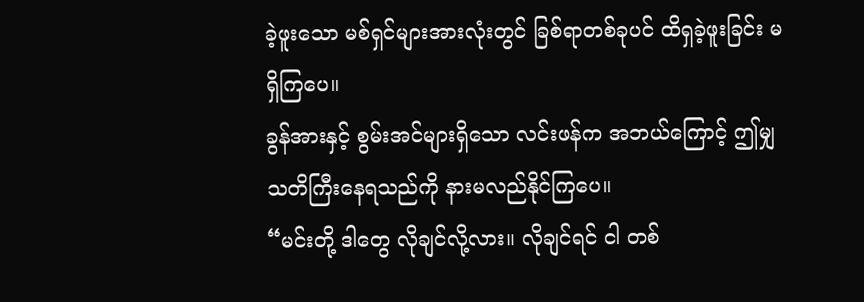ခဲ့ဖူးသော မစ်ရှင်များအားလုံးတွင် ခြစ်ရာတစ်ခုပင် ထိရှခဲ့ဖူးခြင်း မရှိကြပေ။
ခွန်အားနှင့် စွမ်းအင်များရှိသော လင်းဖန်က အဘယ်ကြောင့် ဤမျှ သတိကြီးနေရသည်ကို နားမလည်နိုင်ကြပေ။
“မင်းတို့ ဒါတွေ လိုချင်လို့လား။ လိုချင်ရင် ငါ တစ်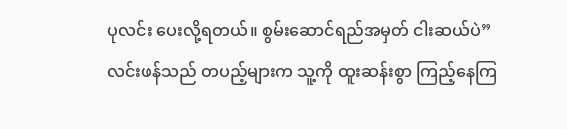ပုလင်း ပေးလို့ရတယ်။ စွမ်းဆောင်ရည်အမှတ် ငါးဆယ်ပဲ”
လင်းဖန်သည် တပည့်များက သူ့ကို ထူးဆန်းစွာ ကြည့်နေကြ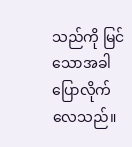သည်ကို မြင်သောအခါ ပြောလိုက်လေသည်။